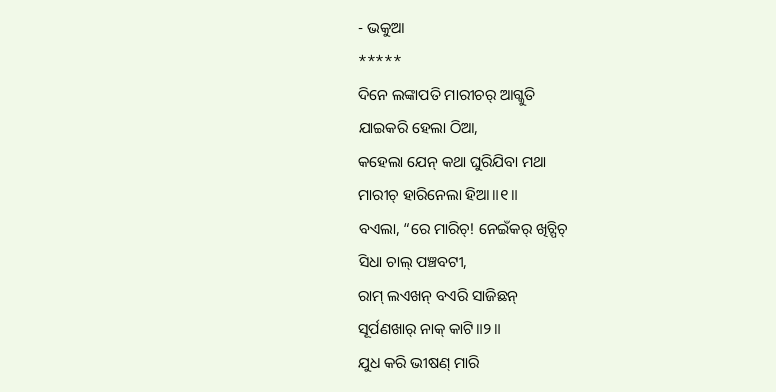- ଭକୁଆ
*****
ଦିନେ ଲଙ୍କାପତି ମାରୀଚର୍ ଆଗ୍କୁତି
ଯାଇକରି ହେଲା ଠିଆ,
କହେଲା ଯେନ୍ କଥା ଘୁରିଯିବା ମଥା
ମାରୀଚ୍ ହାରିନେଲା ହିଆ॥୧॥
ବଏଲା, “ରେ ମାରିଚ୍! ନେଇଁକର୍ ଖିଚ୍ପିଚ୍
ସିଧା ଚାଲ୍ ପଞ୍ଚବଟୀ,
ରାମ୍ ଲଏଖନ୍ ବଏରି ସାଜିଛନ୍
ସୂର୍ପଣଖାର୍ ନାକ୍ କାଟି॥୨॥
ଯୁଧ କରି ଭୀଷଣ୍ ମାରି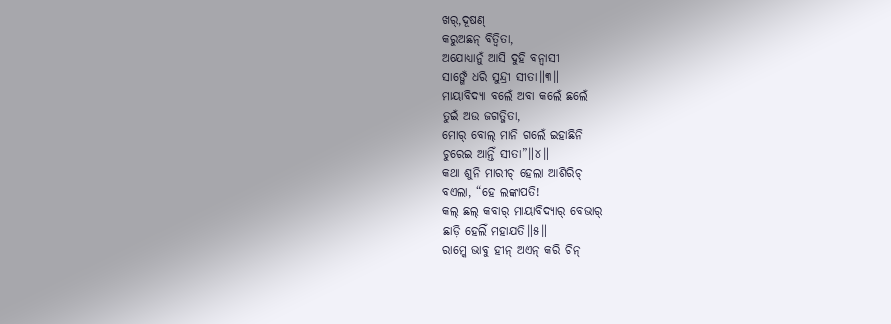ଖର୍,ଦୂଷଣ୍
କରୁଅଛନ୍ ବିତ୍ବିତା,
ଅଯୋଧ୍ୟାନୁଁ ଆସି ଦୁହି ବନ୍ବାସୀ
ସାଙ୍ଗେଁ ଧରି ସୁନ୍ଦ୍ରୀ ସୀତା॥୩॥
ମାୟାବିଦ୍ୟା ବଲେଁ ଅବା କଲେଁ ଛଲେଁ
ତୁଇଁ ଅଉ ଜଗତ୍ଜିତା,
ମୋର୍ ବୋଲ୍ ମାନି ଗଲେଁ ଇହାଛିନି
ଚୁରେଇ ଆନ୍ତିଁ ସୀତା”॥୪॥
କଥା ଶୁନି ମାରୀଚ୍ ହେଲା ଆଶିରିଚ୍
ବଏଲା, “ହେ ଲଙ୍କାପତି!
କଲ୍ ଛଲ୍ କବାର୍ ମାୟାବିଦ୍ୟାର୍ ବେଭାର୍
ଛାଡ଼ି ହେଲିଁ ମହାଯତି॥୫॥
ରାମ୍କେ ଭାବୁ ହୀନ୍ ଅଏନ୍ କରି ଚିନ୍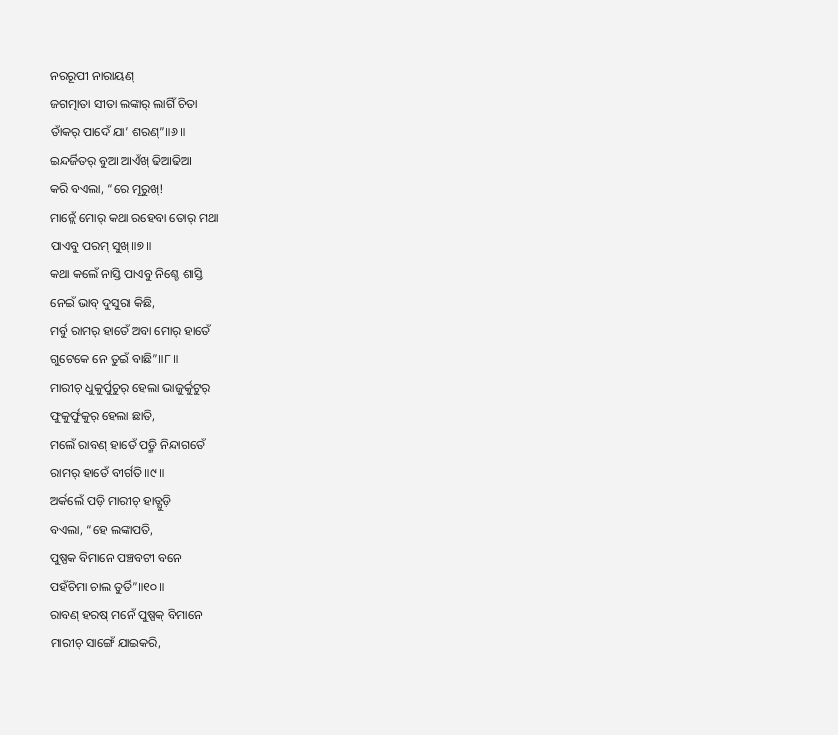ନରରୂପୀ ନାରାୟଣ୍
ଜଗତ୍ମାତା ସୀତା ଲଙ୍କାର୍ ଲାଗିଁ ଚିତା
ତାଁକର୍ ପାଦେଁ ଯା’ ଶରଣ୍”॥୬॥
ଇନ୍ଦର୍ଜିତର୍ ବୁଆ ଆଏଁଖ୍ ଢିଆଢିଆ
କରି ବଏଲା, “ରେ ମୂରୁଖ୍!
ମାନ୍ଲେଁ ମୋର୍ କଥା ରହେବା ତୋର୍ ମଥା
ପାଏବୁ ପରମ୍ ସୁଖ୍॥୭॥
କଥା କଲେଁ ନାସ୍ତି ପାଏବୁ ନିଶ୍ଚେ ଶାସ୍ତି
ନେଇଁ ଭାବ୍ ଦୁସୁରା କିଛି,
ମର୍ବୁ ରାମର୍ ହାତେଁ ଅବା ମୋର୍ ହାତେଁ
ଗୁଟେକେ ନେ ତୁଇଁ ବାଛି”॥୮॥
ମାରୀଚ୍ ଧୁକୁର୍ପୁଚୁର୍ ହେଲା ଭାଜୁର୍କୁଟୁର୍
ଫୁକୁର୍ଫୁକୁର୍ ହେଲା ଛାତି,
ମଲେଁ ରାବଣ୍ ହାତେଁ ପଡ଼୍ମି ନିନ୍ଦାଗତେଁ
ରାମର୍ ହାତେଁ ବୀର୍ଗତି॥୯॥
ଅର୍କଲେଁ ପଡ଼ି ମାରୀଚ୍ ହାତ୍ଯୁଡ଼ି
ବଏଲା, “ହେ ଲଙ୍କାପତି,
ପୁଷ୍ପକ ବିମାନେ ପଞ୍ଚବଟୀ ବନେ
ପହଁଚିମା ଚାଲ ତୁର୍ତି”॥୧୦॥
ରାବଣ୍ ହରଷ୍ ମନେଁ ପୁଷ୍ପକ୍ ବିମାନେ
ମାରୀଚ୍ ସାଙ୍ଗେଁ ଯାଇକରି,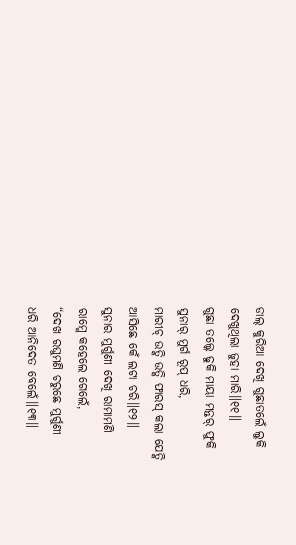ଡାଲ୍ କୁରିଆ ଦେଖି ଗୁଛାତଲେଁ ଲୁକି
ଦେଖୁଥିଲା ଜୁହା ମାରି॥୧୧॥
ଗୁଛା ତଲ୍କେ ଢୁକି ମାୟା ମନ୍ତର୍ ଫୁକି
ସୁନାର୍ ମୁର୍ଗ ରୂପ୍ ଧରି,
ମାରୀଚ୍ ଉତ୍କି ଉତ୍କି ଫାରସ୍ କଲା ଯେତ୍କି
ଆସିଛେ କେଁ ଲଟା ଚରି॥୧୨॥
ସୁନାର ମୁର୍ଗୁଣୀ ଦେଖି ରାମାମଣି
ରାମ୍କେ କହେଲେ ଗେଲେଁ,
“ଦେଖ ରଘୁମଣି ଚରୁଛେ ମୁର୍ଗୁଣୀ
ଧରି ଆନିଦେତ ବେଲେଁ॥୧୩॥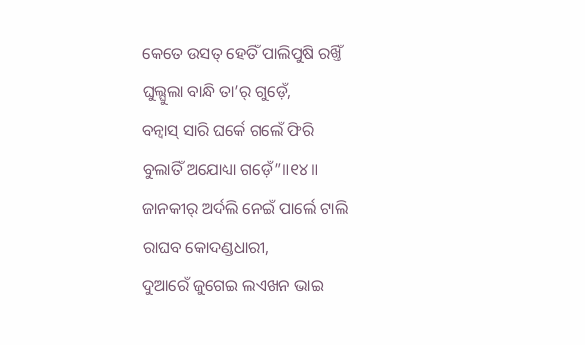କେତେ ଉସତ୍ ହେତିଁ ପାଲିପୁଷି ରଖ୍ତିଁ
ଘୁଲ୍ଘୁଲା ବାନ୍ଧି ତା’ର୍ ଗୁଡ଼େଁ,
ବନ୍ବାସ୍ ସାରି ଘର୍କେ ଗଲେଁ ଫିରି
ବୁଲାତିଁ ଅଯୋଧ୍ୟା ଗଡ଼େଁ”॥୧୪॥
ଜାନକୀର୍ ଅର୍ଦଲି ନେଇଁ ପାର୍ଲେ ଟାଲି
ରାଘବ କୋଦଣ୍ଡଧାରୀ,
ଦୁଆରେଁ ଜୁଗେଇ ଲଏଖନ ଭାଇ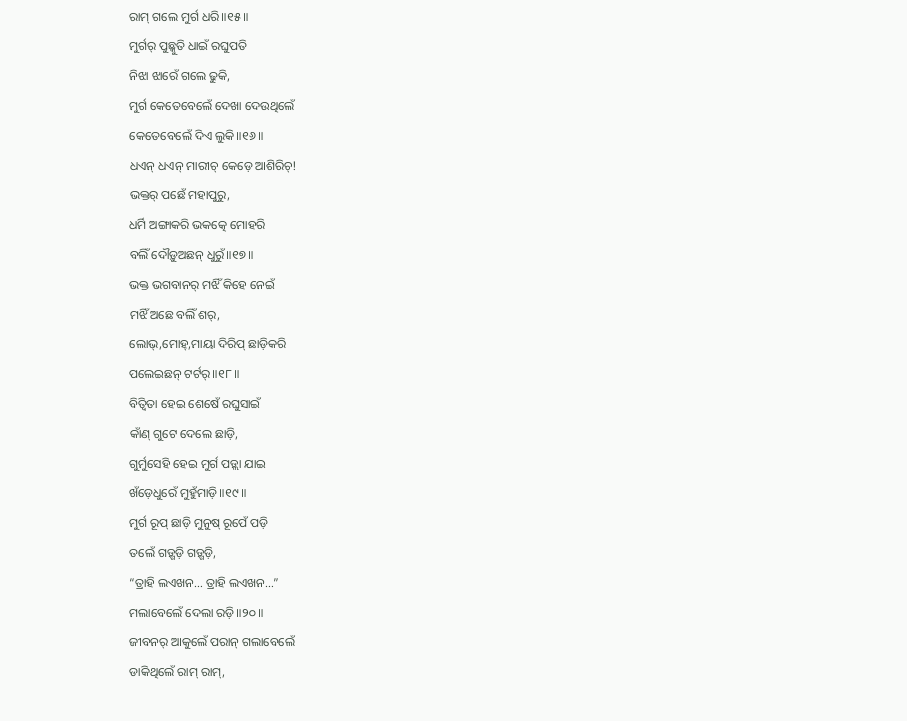ରାମ୍ ଗଲେ ମୁର୍ଗ ଧରି॥୧୫॥
ମୁର୍ଗର୍ ପୁଛ୍କୁତି ଧାଇଁ ରଘୁପତି
ନିଝା ଝାରେଁ ଗଲେ ଢୁକି,
ମୁର୍ଗ କେତେବେଲେଁ ଦେଖା ଦେଉଥିଲେଁ
କେତେବେଲେଁ ଦିଏ ଲୁକି॥୧୬॥
ଧଏନ୍ ଧଏନ୍ ମାରୀଚ୍ କେଡ଼େ ଆଶିରିଚ୍!
ଭକ୍ତର୍ ପଛେଁ ମହାପୁରୁ,
ଧର୍ମି ଅଙ୍ଗାକରି ଭକତ୍କେ ମୋହରି
ବଲିଁ ଦୌଡ଼ୁଅଛନ୍ ଧୁରୁଁ॥୧୭॥
ଭକ୍ତ ଭଗବାନର୍ ମଝିଁ କିହେ ନେଇଁ
ମଝିଁ ଅଛେ ବଲିଁ ଶର୍,
ଲୋଭ୍,ମୋହ୍,ମାୟା ଦିରିପ୍ ଛାଡ଼ିକରି
ପଲେଇଛନ୍ ଟର୍ଟର୍॥୧୮॥
ବିତ୍ବିତା ହେଇ ଶେଷେଁ ରଘୁସାଇଁ
କାଁଣ୍ ଗୁଟେ ଦେଲେ ଛାଡ଼ି,
ଗୁର୍ମୁସେହି ହେଇ ମୁର୍ଗ ପଡ଼୍ଲା ଯାଇ
ଖଁଡ଼େଧୁରେଁ ମୁହୁଁମାଡ଼ି॥୧୯॥
ମୁର୍ଗ ରୂପ୍ ଛାଡ଼ି ମୁନୁଷ୍ ରୂପେଁ ପଡ଼ି
ତଲେଁ ଗଡ଼୍ଗଡ଼ି ଗଡ଼୍ଗଡ଼ି,
“ତ୍ରାହି ଲଏଖନ… ତ୍ରାହି ଲଏଖନ…”
ମଲାବେଲେଁ ଦେଲା ରଡ଼ି॥୨୦॥
ଜୀବନର୍ ଆକୁଲେଁ ପରାନ୍ ଗଲାବେଲେଁ
ଡାକିଥିଲେଁ ରାମ୍ ରାମ୍,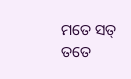ମତେ ସତ୍ ତତେ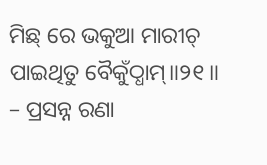ମିଛ୍ ରେ ଭକୁଆ ମାରୀଚ୍
ପାଇଥିତୁ ବୈକୁଁଠ୍ଧାମ୍॥୨୧॥
– ପ୍ରସନ୍ନ ରଣା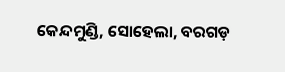କେନ୍ଦମୁଣ୍ଡି, ସୋହେଲା, ବରଗଡ଼